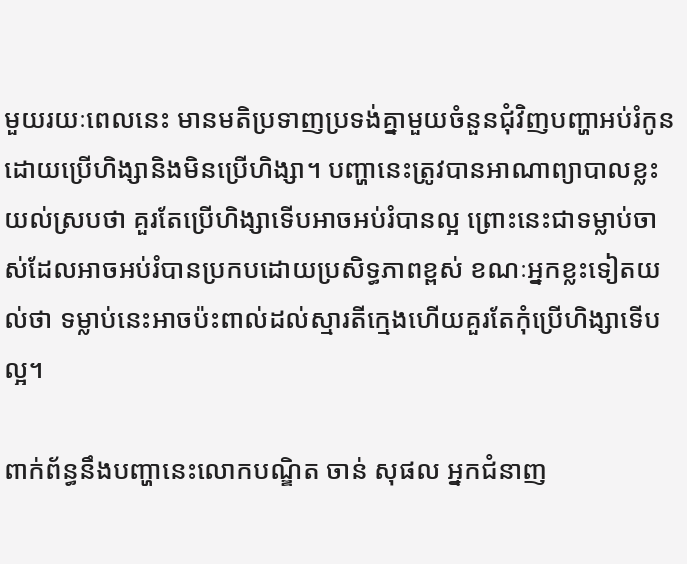មួយរយៈពេលនេះ មានមតិប្រទាញប្រទង់គ្នាមួយចំនួនជុំវិញបញ្ហាអប់រំកូន ដោយប្រើហិង្សានិងមិនប្រើហិង្សា។ បញ្ហានេះត្រូវបានអាណាព្យាបាលខ្លះយល់ស្របថា គួរតែប្រើហិង្សាទើបអាចអប់រំបានល្អ ព្រោះនេះជាទម្លាប់ចាស់ដែលអាចអប់រំបានប្រកបដោយប្រសិទ្ធភាពខ្ពស់ ខណៈអ្នកខ្លះទៀតយល់ថា ទម្លាប់នេះអាចប៉ះពាល់ដល់ស្មារតីក្មេងហើយគួរតែកុំប្រើហិង្សាទើបល្អ។

ពាក់ព័ន្ធនឹងបញ្ហានេះលោកបណ្ឌិត ចាន់ សុផល អ្នកជំនាញ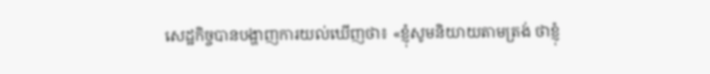សេដ្ឋកិច្ចបានបង្ហាញការយល់ឃើញថា៖ «ខ្ញុំសូមនិយាយតាមត្រង់ ថាខ្ញុំ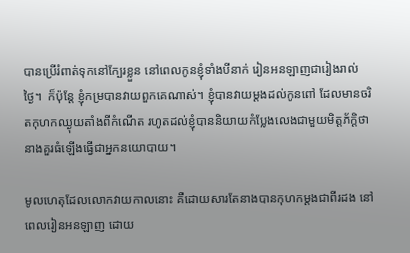បានប្រើរំពាត់ទុកនៅក្បែរខ្លួន នៅពេលកូនខ្ញុំទាំងបីនាក់ រៀនអនឡាញជារៀងរាល់ថ្ងៃ។  ក៏ប៉ុន្តែ ខ្ញុំកម្របានវាយពួកគេណាស់។ ខ្ញុំបានវាយម្តងដល់កូនពៅ ដែលមានចរិតកុហកឈ្ងុយតាំងពីកំណើត រហូតដល់ខ្ញុំបាននិយាយកំប្លែងលេងជាមួយមិត្តភ័ក្ដិថា នាងគួរធំឡើងធ្វើជាអ្នកនយោបាយ។

មូលហេតុដែលលោកវាយកាលនោះ គឺដោយសារតែនាងបានកុហកម្តងជាពីរដង នៅពេលរៀនអនឡាញ ដោយ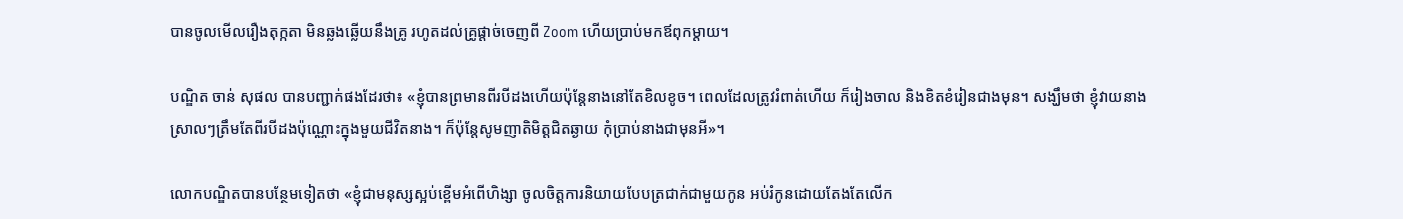បានចូលមើលរឿងតុក្កតា មិនឆ្លងឆ្លើយនឹងគ្រូ រហូតដល់គ្រូផ្តាច់ចេញពី Zoom ហើយប្រាប់មកឪពុកម្ដាយ។

បណ្ឌិត ចាន់ សុផល បានបញ្ជាក់ផងដែរថា៖ «ខ្ញុំបានព្រមានពីរបីដងហើយប៉ុន្តែនាងនៅតែខិលខូច។ ពេលដែលត្រូវរំពាត់ហើយ ក៏រៀងចាល និងខិតខំរៀនជាងមុន។ សង្ឃឹមថា ខ្ញុំវាយនាងស្រាលៗត្រឹមតែពីរបីដងប៉ុណ្ណោះក្នុងមួយជីវិតនាង។ ក៏ប៉ុន្តែសូមញាតិមិត្តជិតឆ្ងាយ កុំប្រាប់នាងជាមុនអី»។

លោកបណ្ឌិតបានបន្ថែមទៀតថា «ខ្ញុំជាមនុស្សស្អប់ខ្ពើមអំពើហិង្សា ចូលចិត្តការនិយាយបែបត្រជាក់ជាមួយកូន អប់រំកូនដោយតែងតែលើក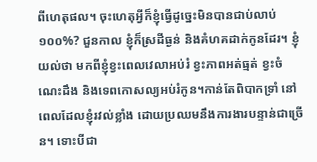ពីហេតុផល។ ចុះហេតុអ្វីក៏ខ្ញុំធ្វើដូច្នេះមិនបានជាប់លាប់ ១០០%? ជួនកាល ខ្ញុំក៏ស្រដីធ្ងន់ និងគំហគដាក់កូនដែរ។ ខ្ញុំយល់ថា មកពីខ្ញុំខ្វះពេលវេលាអប់រំ ខ្វះភាពអត់ធ្មត់ ខ្វះចំណេះដឹង និងទេពកោសល្យអប់រំកូន។កាន់តែពិបាកទ្រាំ នៅពេលដែលខ្ញុំរវល់ខ្លាំង ដោយប្រឈមនឹងការងារបន្ទាន់ជាច្រើន។ ទោះបីជា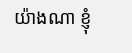យ៉ាងណា ខ្ញុំ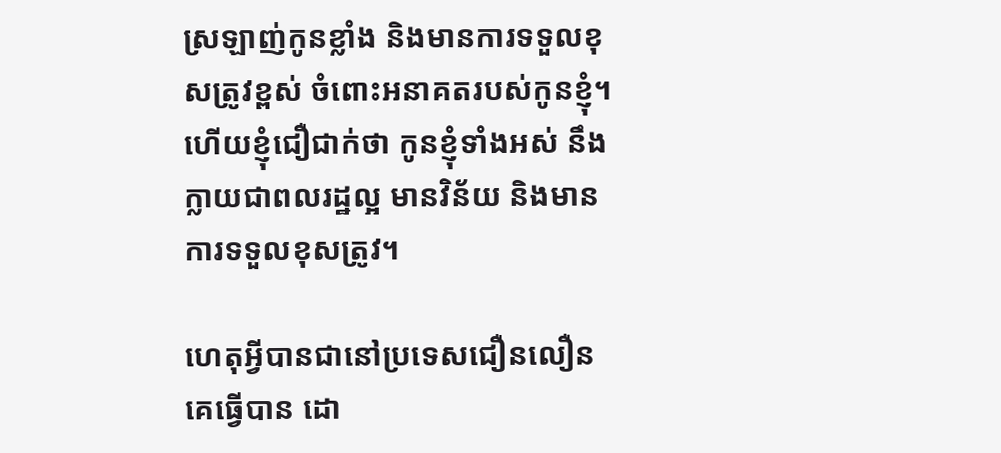ស្រឡាញ់កូនខ្លាំង និងមានការទទួលខុសត្រូវខ្ពស់ ចំពោះអនាគតរបស់កូនខ្ញុំ។ ហើយខ្ញុំជឿជាក់ថា កូនខ្ញុំទាំងអស់ នឹងក្លាយជាពលរដ្ឋល្អ មានវិន័យ និងមានការទទួលខុសត្រូវ។

ហេតុអ្វីបានជានៅប្រទេសជឿនលឿនគេធ្វើបាន ដោ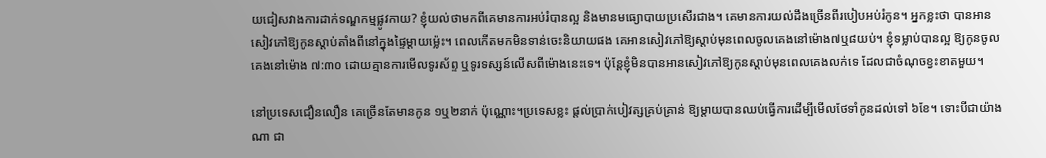យជៀសវាងការដាក់ទណ្ឌកម្មផ្លូវកាយ? ខ្ញុំយល់ថាមកពីគេមានការអប់រំបានល្អ និងមានមធ្យោបាយប្រសើរជាង។ គេមានការយល់ដឹងច្រើនពីរបៀបអប់រំកូន។ អ្នកខ្លះថា បានអានសៀវភៅឱ្យកូនស្តាប់តាំងពីនៅក្នុងផ្ទៃម្តាយម្ល៉េះ។ ពេលកើតមកមិនទាន់ចេះនិយាយផង គេអានសៀវភៅឱ្យស្តាប់មុនពេលចូលគេងនៅម៉ោង៧ឬ៨យប់។ ខ្ញុំទម្លាប់បានល្អ ឱ្យកូនចូលគេងនៅម៉ោង ៧:៣០ ដោយគ្មានការមេីលទូរស័ព្ទ ឬទូរទស្សន៍លើសពីម៉ោងនេះទេ។ ប៉ុន្តែខ្ញុំមិនបានអានសៀវភៅឱ្យកូនស្តាប់មុនពេលគេងលក់ទេ ដែលជាចំណុចខ្វះខាតមួយ។

នៅប្រទេសជឿនលឿន គេច្រើនតែមានកូន ១ឬ២នាក់ ប៉ុណ្ណោះ។ប្រទេសខ្លះ ផ្តល់ប្រាក់បៀវត្សគ្រប់គ្រាន់ ឱ្យម្តាយបានឈប់ធ្វើការដើម្បីមើលថែទាំកូនដល់ទៅ ៦ខែ។ ទោះបីជាយ៉ាងណា ជា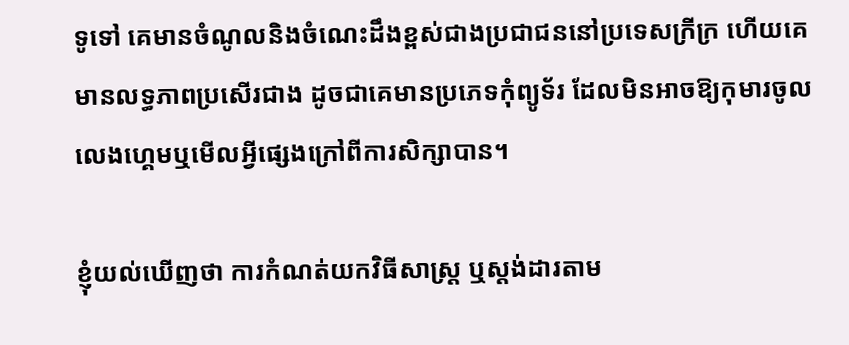ទូទៅ គេមានចំណូលនិងចំណេះដឹងខ្ពស់ជាងប្រជាជននៅប្រទេសក្រីក្រ ហើយគេមានលទ្ធភាពប្រសើរជាង ដូចជាគេមានប្រភេទកុំព្យូទ័រ ដែលមិនអាចឱ្យកុមារចូលលេងហ្គេមឬមើលអ្វីផ្សេងក្រៅពីការសិក្សាបាន។

ខ្ញុំយល់ឃើញថា ការកំណត់យកវិធីសាស្ត្រ ឬស្តង់ដារតាម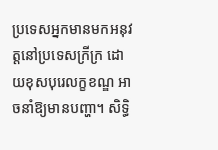ប្រទេសអ្នកមានមកអនុវត្តនៅប្រទេសក្រីក្រ ដោយខុសបុរេលក្ខខណ្ឌ អាចនាំឱ្យមានបញ្ហា។ សិទ្ធិ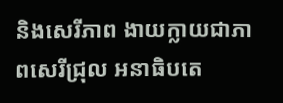និងសេរីភាព ងាយក្លាយជាភាពសេរីជ្រុល អនាធិបតេ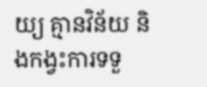យ្យ គ្មានវិន័យ និងកង្វះការទទួ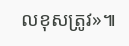លខុសត្រូវ»៕